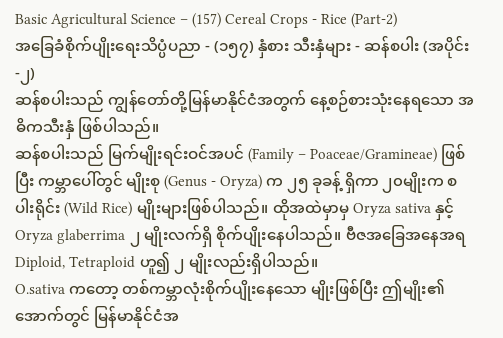Basic Agricultural Science – (157) Cereal Crops - Rice (Part-2)
အခြေခံစိုက်ပျိုးရေးသိပ္ပံပညာ - (၁၅၇) နှံစား သီးနှံများ - ဆန်စပါး (အပိုင်း-၂)
ဆန်စပါးသည် ကျွန်တော်တို့မြန်မာနိုင်ငံအတွက် နေ့စဉ်စားသုံးနေရသော အဓိကသီးနှံ ဖြစ်ပါသည်။
ဆန်စပါးသည် မြက်မျိုးရင်းဝင်အပင် (Family – Poaceae/Gramineae) ဖြစ်ပြီး ကမ္ဘာပေါ်တွင် မျိုးစု (Genus - Oryza) က ၂၅ ခုခန့် ရှိကာ ၂၀မျိုးက စပါးရိုင်း (Wild Rice) မျိုးများဖြစ်ပါသည်။ ထိုအထဲမှာမှ Oryza sativa နှင့် Oryza glaberrima ၂ မျိုးလက်ရှိ စိုက်ပျိုးနေပါသည်။ ဗီဇအခြေအနေအရ Diploid, Tetraploid ဟူ၍ ၂ မျိုးလည်းရှိပါသည်။
O.sativa ကတော့ တစ်ကမ္ဘာလုံးစိုက်ပျိုးနေသော မျိုးဖြစ်ပြီး ဤမျိုး၏အောက်တွင် မြန်မာနိုင်ငံအ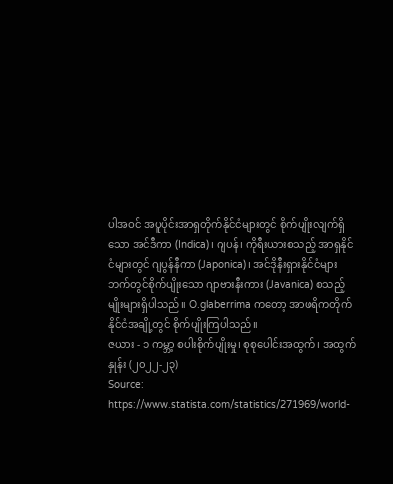ပါအဝင် အပူပိုင်းအာရှတိုက်နိုင်ငံများတွင် စိုက်ပျိုးလျက်ရှိသော အင်ဒီကာ (Indica)၊ ဂျပန်၊ ကိုရီးယားစသည့် အာရှနိုင်ငံများတွင် ဂျပွန်နီကာ (Japonica)၊ အင်ဒိုနီးရှားနိုင်ငံများဘက်တွင်စိုက်ပျိုးသော ဂျာဗားနီးကား (Javanica) စသည့်မျိုးများရှိပါသည်။ O.glaberrima ကတော့ အာဖရိကတိုက် နိုင်ငံအချို့တွင် စိုက်ပျိုးကြပါသည်။
ဇယား - ၁ ကမ္ဘာ့ စပါးစိုက်ပျိုးမှု၊ စုစုပေါင်းအထွက်၊ အထွက်နှုန်း (၂၀၂၂-၂၃)
Source: https://www.statista.com/statistics/271969/world-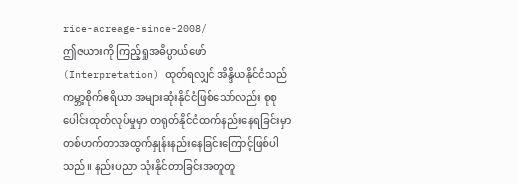rice-acreage-since-2008/
ဤဇယားကို ကြည့်ရှုအဓိပ္ပာယ်ဖော်(Interpretation) ထုတ်ရလျှင် အိန္ဒိယနိုင်ငံသည်ကမ္ဘာ့စိုက်ဧရိယာ အများဆုံးနိုင်ငံဖြစ်သော်လည်း စုစုပေါင်းထုတ်လုပ်မှုမှာ တရုတ်နိုင်ငံထက်နည်းနေရခြင်းမှာ တစ်ဟက်တာအထွက်နှုန်းနည်းနေခြင်းကြောင့်ဖြစ်ပါသည်။ နည်းပညာ သုံးနိုင်တာခြင်းအတူတူ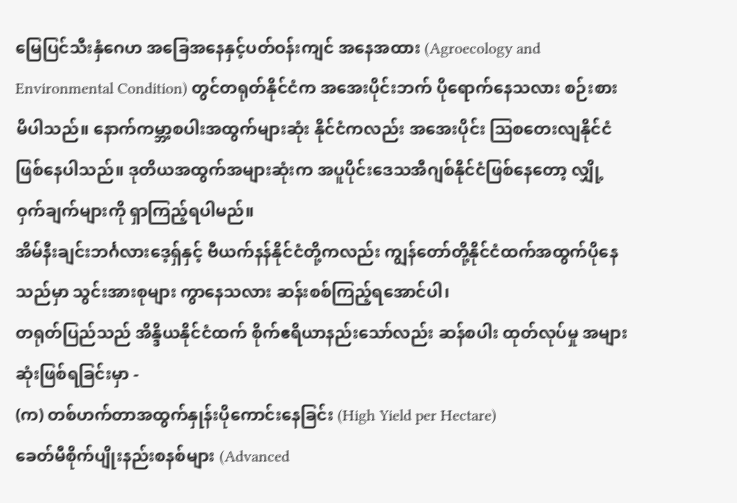မြေပြင်သီးနှံဂေဟ အခြေအနေနှင့်ပတ်ဝန်းကျင် အနေအထား (Agroecology and Environmental Condition) တွင်တရုတ်နိုင်ငံက အအေးပိုင်းဘက် ပိုရောက်နေသလား စဉ်းစားမိပါသည်။ နောက်ကမ္ဘာ့စပါးအထွက်များဆုံး နိုင်ငံကလည်း အအေးပိုင်း ဩစတေးလျနိုင်ငံဖြစ်နေပါသည်။ ဒုတိယအထွက်အများဆုံးက အပူပိုင်းဒေသအီဂျစ်နိုင်ငံဖြစ်နေတော့ လျှို့ဝှက်ချက်များကို ရှာကြည့်ရပါမည်။
အိမ်နီးချင်းဘင်္ဂလားဒေ့ရှ်နှင့် ဗီယက်နန်နိုင်ငံတို့ကလည်း ကျွန်တော်တို့နိုင်ငံထက်အထွက်ပိုနေသည်မှာ သွင်းအားစုများ ကွာနေသလား ဆန်းစစ်ကြည့်ရအောင်ပါ၊
တရုတ်ပြည်သည် အိန္ဒိယနိုင်ငံထက် စိုက်ဧရိယာနည်းသော်လည်း ဆန်စပါး ထုတ်လုပ်မှု အများဆုံးဖြစ်ရခြင်းမှာ -
(က) တစ်ဟက်တာအထွက်နှုန်းပိုကောင်းနေခြင်း (High Yield per Hectare)
ခေတ်မီစိုက်ပျိုးနည်းစနစ်များ (Advanced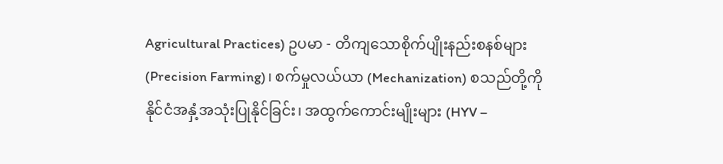Agricultural Practices) ဥပမာ - တိကျသောစိုက်ပျိုးနည်းစနစ်များ (Precision Farming)၊ စက်မှုလယ်ယာ (Mechanization) စသည်တို့ကို နိုင်ငံအနှံ့အသုံးပြုနိုင်ခြင်း၊ အထွက်ကောင်းမျိုးများ (HYV –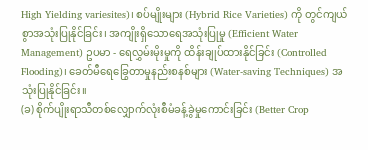High Yielding variesites)၊ စပ်မျိုးများ (Hybrid Rice Varieties) ကို တွင်ကျယ်စွာအသုံးပြုနိုင်ခြင်း၊ အကျိုးရှိသောရေအသုံးပြုမှု (Efficient Water Management) ဥပမာ - ရေလွှမ်းမိုးမှုကို ထိန်းချုပ်ထားနိုင်ခြင်း (Controlled Flooding)၊ ခေတ်မီရေခြွေတာမှုနည်းစနစ်များ (Water-saving Techniques) အသုံးပြုနိုင်ခြင်း။
(ခ) စိုက်ပျိုးရာသီတစ်လျှောက်လုံးစီမံခန့်ခွဲမှုကောင်းခြင်း (Better Crop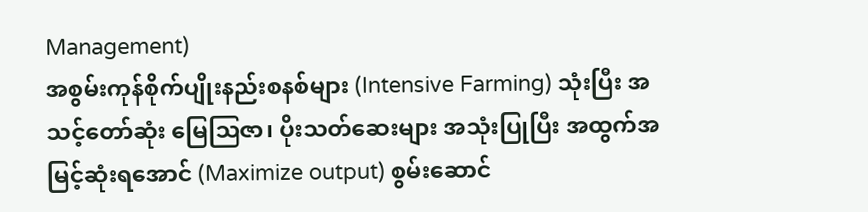Management)
အစွမ်းကုန်စိုက်ပျိုးနည်းစနစ်များ (Intensive Farming) သုံးပြီး အသင့်တော်ဆုံး မြေဩဇာ၊ ပိုးသတ်ဆေးများ အသုံးပြုပြီး အထွက်အမြင့်ဆုံးရအောင် (Maximize output) စွမ်းဆောင်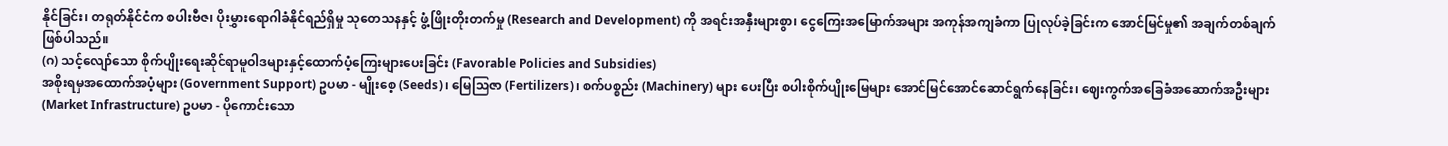နိုင်ခြင်း၊ တရုတ်နိုင်ငံက စပါးဗီဇ၊ ပိုးမွှားရောဂါခံနိုင်ရည်ရှိမှု သုတေသနနှင့် ဖွံ့ဖြိုးတိုးတက်မှု (Research and Development) ကို အရင်းအနှီးများစွာ၊ ငွေကြေးအမြောက်အများ အကုန်အကျခံကာ ပြုလုပ်ခဲ့ခြင်းက အောင်မြင်မှု၏ အချက်တစ်ချက်ဖြစ်ပါသည်။
(ဂ) သင့်လျော်သော စိုက်ပျိုးရေးဆိုင်ရာမူဝါဒများနှင့်ထောက်ပံ့ကြေးများပေးခြင်း (Favorable Policies and Subsidies)
အစိုးရမှအထောက်အပံ့များ (Government Support) ဥပမာ - မျိုးစေ့ (Seeds)၊ မြေဩဇာ (Fertilizers)၊ စက်ပစ္စည်း (Machinery) များ ပေးပြီး စပါးစိုက်ပျိုးမြေများ အောင်မြင်အောင်ဆောင်ရွက်နေခြင်း၊ ဈေးကွက်အခြေခံအဆောက်အဦးများ (Market Infrastructure) ဥပမာ - ပိုကောင်းသော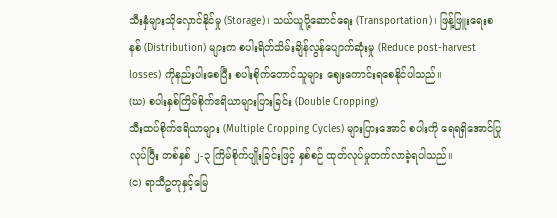သီးနှံများသိုလှောင်နိုင်မှု (Storage)၊ သယ်ယူပို့ဆောင်ရေး (Transportation)၊ ဖြန့်ဖြူးရေးစနစ် (Distribution) များက စပါးရိတ်သိမ်းချိန်လွန်ပျောက်ဆုံးမှု (Reduce post-harvest losses) ကိုနည်းပါးစေပြီး စပါးစိုက်တောင်သူများ ဈေးကောင်းရစေနိုင်ပါသည်။
(ဃ) စပါးနှစ်ကြိမ်စိုက်ဧရိယာများပြားခြင်း (Double Cropping)
သီးထပ်စိုက်ဧရိယာများ (Multiple Cropping Cycles) များပြားအောင် စပါးကို ရေရရှိအောင်ပြုလုပ်ပြီး တစ်နှစ် ၂-၃ ကြိမ်စိုက်ပျိုးခြင်းဖြင့် နှစ်စဉ် ထုတ်လုပ်မှုတက်လာခဲ့ရပါသည်။
(င) ရာသီဥတုနှင့်မြေ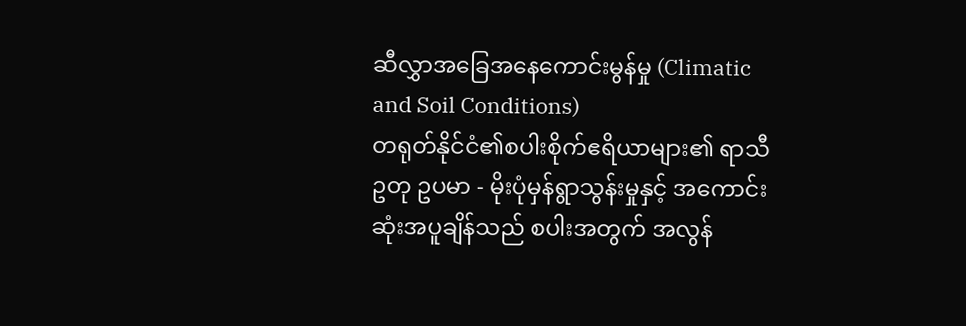ဆီလွှာအခြေအနေကောင်းမွန်မှု (Climatic and Soil Conditions)
တရုတ်နိုင်ငံ၏စပါးစိုက်ဧရိယာများ၏ ရာသီဥတု ဥပမာ - မိုးပုံမှန်ရွာသွန်းမှုနှင့် အကောင်းဆုံးအပူချိန်သည် စပါးအတွက် အလွန်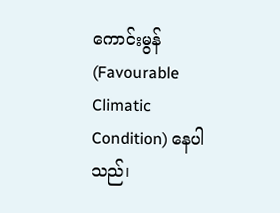ကောင်းမွန် (Favourable Climatic Condition) နေပါသည်၊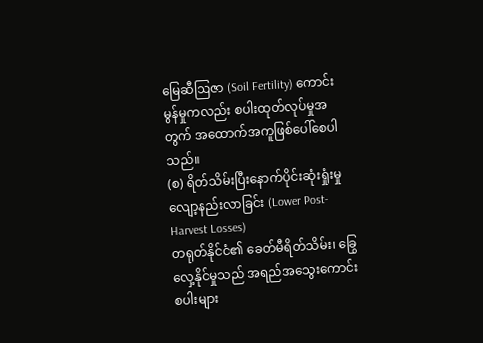မြေဆီဩဇာ (Soil Fertility) ကောင်းမွန်မှုကလည်း စပါးထုတ်လုပ်မှုအတွက် အထောက်အကူဖြစ်ပေါ်စေပါသည်။
(စ) ရိတ်သိမ်းပြီးနောက်ပိုင်းဆုံးရှုံးမှုလျော့နည်းလာခြင်း (Lower Post-Harvest Losses)
တရုတ်နိုင်ငံ၏ ခေတ်မီရိတ်သိမ်း၊ ခြွေလှေ့နိုင်မှုသည် အရည်အသွေးကောင်း စပါးများ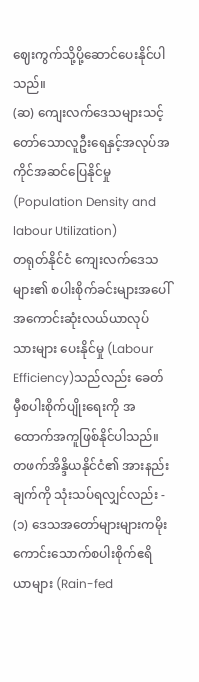ဈေးကွက်သို့ပို့ဆောင်ပေးနိုင်ပါသည်။
(ဆ) ကျေးလက်ဒေသများသင့်တော်သောလူဦးရေနှင့်အလုပ်အကိုင်အဆင်ပြေနိုင်မှု (Population Density and labour Utilization)
တရုတ်နိုင်ငံ ကျေးလက်ဒေသများ၏ စပါးစိုက်ခင်းများအပေါ် အကောင်းဆုံးလယ်ယာလုပ်သားများ ပေးနိုင်မှု (Labour Efficiency)သည်လည်း ခေတ်မှီစပါးစိုက်ပျိုးရေးကို အ ထောက်အကူဖြစ်နိုင်ပါသည်။
တဖက်အိန္ဒိယနိုင်ငံ၏ အားနည်းချက်ကို သုံးသပ်ရလျှင်လည်း -
(၁) ဒေသအတော်များများကမိုးကောင်းသောက်စပါးစိုက်ဧရိယာများ (Rain-fed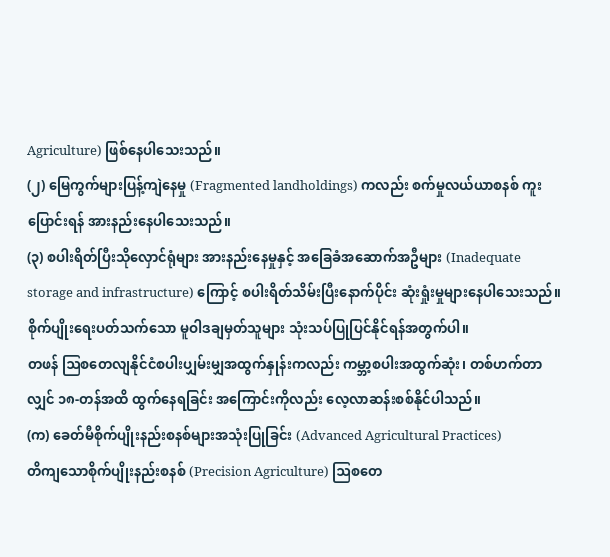Agriculture) ဖြစ်နေပါသေးသည်။
(၂) မြေကွက်များပြန့်ကျဲနေမှု (Fragmented landholdings) ကလည်း စက်မှုလယ်ယာစနစ် ကူးပြောင်းရန် အားနည်းနေပါသေးသည်။
(၃) စပါးရိတ်ပြီးသိုလှောင်ရုံများ အားနည်းနေမှုနှင့် အခြေခံအဆောက်အဦများ (Inadequate storage and infrastructure) ကြောင့် စပါးရိတ်သိမ်းပြီးနောက်ပိုင်း ဆုံးရှုံးမှုများနေပါသေးသည်။ စိုက်ပျိုးရေးပတ်သက်သော မူဝါဒချမှတ်သူများ သုံးသပ်ပြုပြင်နိုင်ရန်အတွက်ပါ။
တဖန် ဩစတေလျနိုင်ငံစပါးပျှမ်းမျှအထွက်နှုန်းကလည်း ကမ္ဘာ့စပါးအထွက်ဆုံး၊ တစ်ဟက်တာလျှင် ၁၈-တန်အထိ ထွက်နေရခြင်း အကြောင်းကိုလည်း လေ့လာဆန်းစစ်နိုင်ပါသည်။
(က) ခေတ်မီစိုက်ပျိုးနည်းစနစ်များအသုံးပြုခြင်း (Advanced Agricultural Practices)
တိကျသောစိုက်ပျိုးနည်းစနစ် (Precision Agriculture) ဩစတေ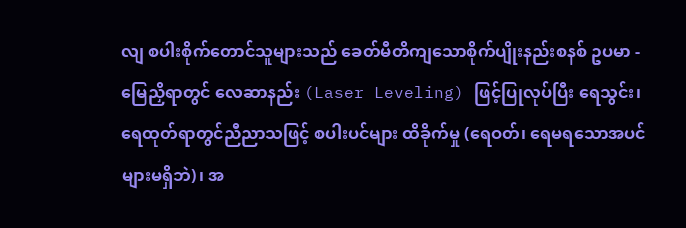လျ စပါးစိုက်တောင်သူများသည် ခေတ်မီတိကျသောစိုက်ပျိုးနည်းစနစ် ဥပမာ - မြေညှိရာတွင် လေဆာနည်း (Laser Leveling) ဖြင့်ပြုလုပ်ပြီး ရေသွင်း၊ ရေထုတ်ရာတွင်ညီညာသဖြင့် စပါးပင်များ ထိခိုက်မှု (ရေဝတ်၊ ရေမရသောအပင်များမရှိဘဲ)၊ အ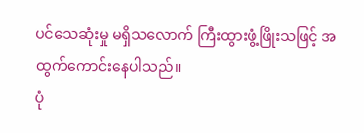ပင်သေဆုံးမှု မရှိသလောက် ကြီးထွားဖွံ့ဖြိုးသဖြင့် အထွက်ကောင်းနေပါသည်။
ပုံ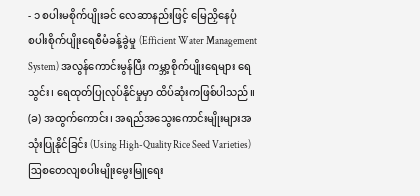- ၁ စပါးမစိုက်ပျိုးခင် လေဆာနည်းဖြင့် မြေညှိနေပုံ
စပါးစိုက်ပျိုးရေစီမံခန့်ခွဲမှု (Efficient Water Management System) အလွန်ကောင်းမွန်ပြီး ကမ္ဘာ့စိုက်ပျိုးရေများ ရေသွင်း၊ ရေထုတ်ပြုလုပ်နိုင်မှုမှာ ထိပ်ဆုံးကဖြစ်ပါသည်။
(ခ) အထွက်ကောင်း၊ အရည်အသွေးကောင်းမျိုးများအသုံးပြုနိုင်ခြင်း (Using High-Quality Rice Seed Varieties)
ဩစတေလျစပါးမျိုးမွေးမြူရေး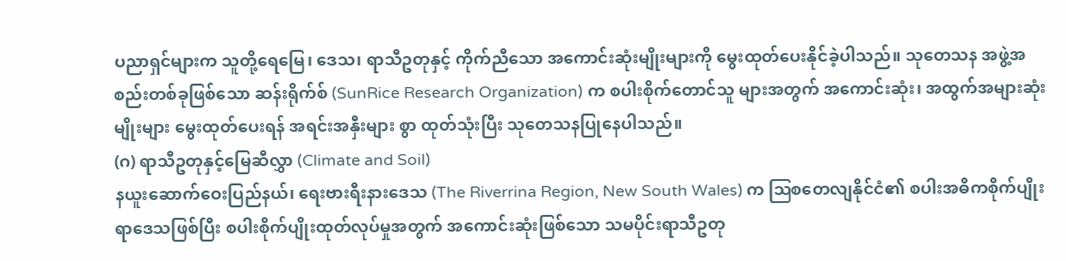ပညာရှင်များက သူတို့ရေမြေ၊ ဒေသ၊ ရာသီဥတုနှင့် ကိုက်ညီသော အကောင်းဆုံးမျိုးများကို မွေးထုတ်ပေးနိုင်ခဲ့ပါသည်။ သုတေသန အဖွဲ့အစည်းတစ်ခုဖြစ်သော ဆန်းရိုက်စ် (SunRice Research Organization) က စပါးစိုက်တောင်သူ များအတွက် အကောင်းဆုံး၊ အထွက်အများဆုံးမျိုးများ မွေးထုတ်ပေးရန် အရင်းအနှီးများ စွာ ထုတ်သုံးပြီး သုတေသနပြုနေပါသည်။
(ဂ) ရာသီဥတုနှင့်မြေဆီလွှာ (Climate and Soil)
နယူးဆောက်ဝေးပြည်နယ်၊ ရေးဗားရီးနားဒေသ (The Riverrina Region, New South Wales) က ဩစတေလျနိုင်ငံ၏ စပါးအဓိကစိုက်ပျိုးရာဒေသဖြစ်ပြီး စပါးစိုက်ပျိုးထုတ်လုပ်မှုအတွက် အကောင်းဆုံးဖြစ်သော သမပိုင်းရာသီဥတု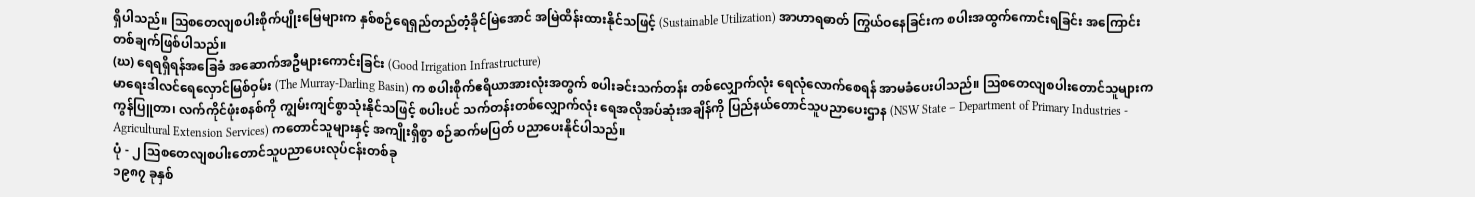ရှိပါသည်။ ဩစတေလျစပါးစိုက်ပျိုးမြေများက နှစ်စဉ်ရေရှည်တည်တံ့ခိုင်မြဲအောင် အမြဲထိန်းထားနိုင်သဖြင့် (Sustainable Utilization) အာဟာရဓာတ် ကြွယ်ဝနေခြင်းက စပါးအထွက်ကောင်းရခြင်း အကြောင်းတစ်ချက်ဖြစ်ပါသည်။
(ဃ) ရေရရှိရန်အခြေခံ အဆောက်အဦများကောင်းခြင်း (Good Irrigation Infrastructure)
မာရေးဒါလင်ရေလှောင်မြစ်ဝှမ်း (The Murray-Darling Basin) က စပါးစိုက်ဧရိယာအားလုံးအတွက် စပါးခင်းသက်တန်း တစ်လျှောက်လုံး ရေလုံလောက်စေရန် အာမခံပေးပါသည်။ ဩစတေလျစပါးတောင်သူများက ကွန်ပြူတာ၊ လက်ကိုင်ဖုံးစနစ်ကို ကျွမ်းကျင်စွာသုံးနိုင်သဖြင့် စပါးပင် သက်တန်းတစ်လျှောက်လုံး ရေအလိုအပ်ဆုံးအချိန်ကို ပြည်နယ်တောင်သူပညာပေးဌာန (NSW State – Department of Primary Industries - Agricultural Extension Services) ကတောင်သူများနှင့် အကျိုးရှိစွာ စဉ်ဆက်မပြတ် ပညာပေးနိုင်ပါသည်။
ပုံ - ၂ ဩစတေလျစပါးတောင်သူပညာပေးလုပ်ငန်းတစ်ခု
၁၉၈၇ ခုနှစ်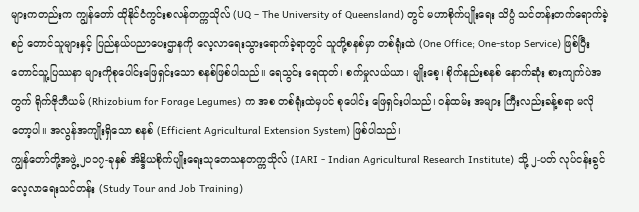များကတည်းက ကျွန်တော် ထိုနိုင်ငံကွင်းစလန်တက္ကသိုလ် (UQ – The University of Queensland) တွင် မဟာစိုက်ပျိုးရေး သိပ္ပံ သင်တန်းတက်ရောက်ခဲ့စဉ် တောင်သူများနှင့် ပြည်နယ်ပညာပေးဌာနကို လေ့လာရေးသွားရောက်ခဲ့ရာတွင် သူတို့စနစ်မှာ တစ်ရုံးထဲ (One Office; One-stop Service) ဖြစ်ပြီး တောင်သူ့ပြဿနာ များကိုစုပေါင်းဖြေရှင်းသော စနစ်ဖြစ်ပါသည်။ ရေသွင်း ရေထုတ်၊ စက်မှုလယ်ယာ၊ မျိုးစေ့၊ စိုက်နည်းစနစ် နောက်ဆုံး စားကျက်ပဲအတွက် ရိုက်ဇိုဘီယမ် (Rhizobium for Forage Legumes) က အစ တစ်ရုံးထဲမှပင် စုပေါင်း ဖြေရှင်းပါသည်၊ ဝန်ထမ်း အများ ကြီးလည်းခန့်စရာ မလိုတော့ပါ။ အလွန်အကျိုးရှိသော စနစ် (Efficient Agricultural Extension System) ဖြစ်ပါသည်၊
ကျွန်တော်တို့အဖွဲ့ ၂၀၁၇-ခုနှစ် အိန္ဒိယစိုက်ပျိုးရေးသုတေသနတက္ကသိုလ် (IARI - Indian Agricultural Research Institute) သို့ ၂-ပတ် လုပ်ငန်းခွင်လေ့လာရေးသင်တန်း (Study Tour and Job Training)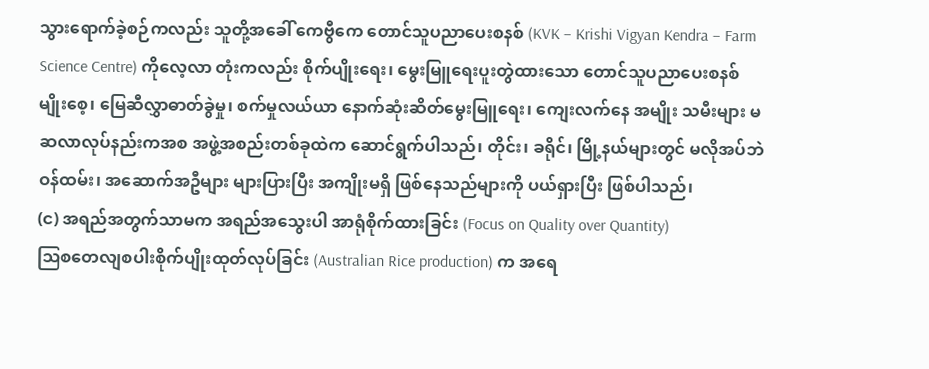သွားရောက်ခဲ့စဉ်ကလည်း သူတို့အခေါ် ကေဗွီကေ တောင်သူပညာပေးစနစ် (KVK – Krishi Vigyan Kendra – Farm Science Centre) ကိုလေ့လာ တုံးကလည်း စိုက်ပျိုးရေး၊ မွေးမြူရေးပူးတွဲထားသော တောင်သူပညာပေးစနစ် မျိုးစေ့၊ မြေဆီလွှာဓာတ်ခွဲမှု၊ စက်မှုလယ်ယာ နောက်ဆုံးဆိတ်မွေးမြူရေး၊ ကျေးလက်နေ အမျိုး သမီးများ မဆလာလုပ်နည်းကအစ အဖွဲ့အစည်းတစ်ခုထဲက ဆောင်ရွက်ပါသည်၊ တိုင်း၊ ခရိုင်၊ မြို့နယ်များတွင် မလိုအပ်ဘဲ ဝန်ထမ်း၊ အဆောက်အဦများ များပြားပြီး အကျိုးမရှိ ဖြစ်နေသည်များကို ပယ်ရှားပြီး ဖြစ်ပါသည်၊
(င) အရည်အတွက်သာမက အရည်အသွေးပါ အာရုံစိုက်ထားခြင်း (Focus on Quality over Quantity)
ဩစတေလျစပါးစိုက်ပျိုးထုတ်လုပ်ခြင်း (Australian Rice production) က အရေ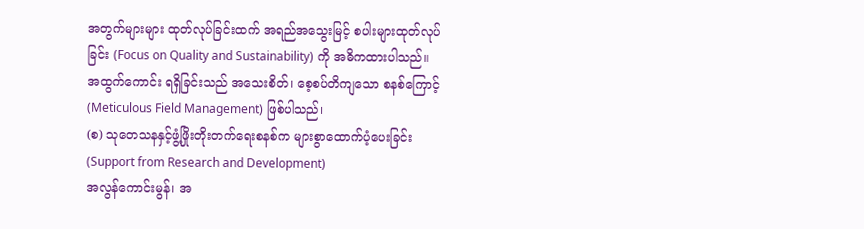အတွက်များများ ထုတ်လုပ်ခြင်းထက် အရည်အသွေးမြင့် စပါးများထုတ်လုပ်ခြင်း (Focus on Quality and Sustainability) ကို အဓိကထားပါသည်။ အထွက်ကောင်း ရရှိခြင်းသည် အသေးစိတ်၊ စေ့စပ်တိကျသော စနစ်ကြောင့် (Meticulous Field Management) ဖြစ်ပါသည်၊
(စ) သုတေသနနှင့်ဖွံ့ဖြိုးတိုးတက်ရေးစနစ်က များစွာထောက်ပံ့ပေးခြင်း (Support from Research and Development)
အလွန်ကောင်းမွန်၊ အ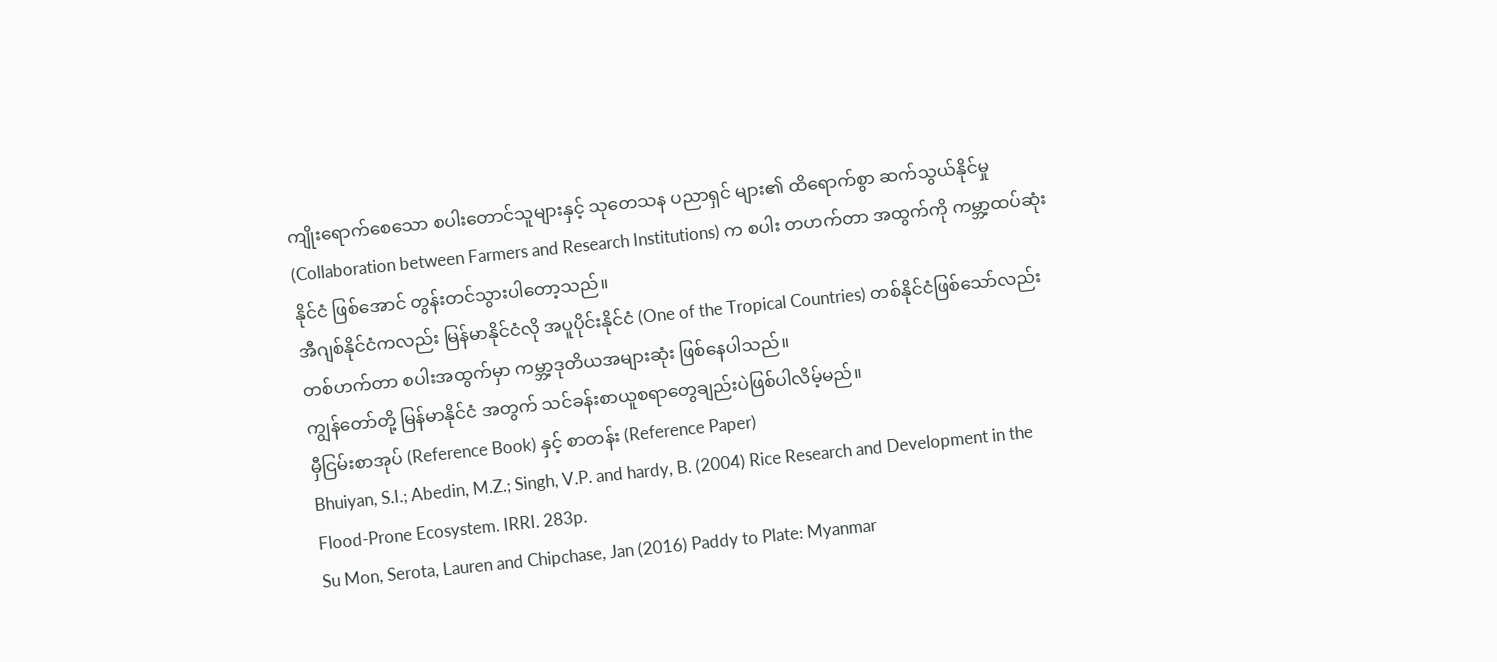ကျိုးရောက်စေသော စပါးတောင်သူများနှင့် သုတေသန ပညာရှင် များ၏ ထိရောက်စွာ ဆက်သွယ်နိုင်မှု (Collaboration between Farmers and Research Institutions) က စပါး တဟက်တာ အထွက်ကို ကမ္ဘာ့ထပ်ဆုံးနိုင်ငံ ဖြစ်အောင် တွန်းတင်သွားပါတော့သည်။
အီဂျစ်နိုင်ငံကလည်း မြန်မာနိုင်ငံလို အပူပိုင်းနိုင်ငံ (One of the Tropical Countries) တစ်နိုင်ငံဖြစ်သော်လည်း တစ်ဟက်တာ စပါးအထွက်မှာ ကမ္ဘာ့ဒုတိယအများဆုံး ဖြစ်နေပါသည်။
ကျွန်တော်တို့ မြန်မာနိုင်ငံ အတွက် သင်ခန်းစာယူစရာတွေချည်းပဲဖြစ်ပါလိမ့်မည်။
မှီငြမ်းစာအုပ် (Reference Book) နှင့် စာတန်း (Reference Paper)
Bhuiyan, S.I.; Abedin, M.Z.; Singh, V.P. and hardy, B. (2004) Rice Research and Development in the Flood-Prone Ecosystem. IRRI. 283p.
Su Mon, Serota, Lauren and Chipchase, Jan (2016) Paddy to Plate: Myanmar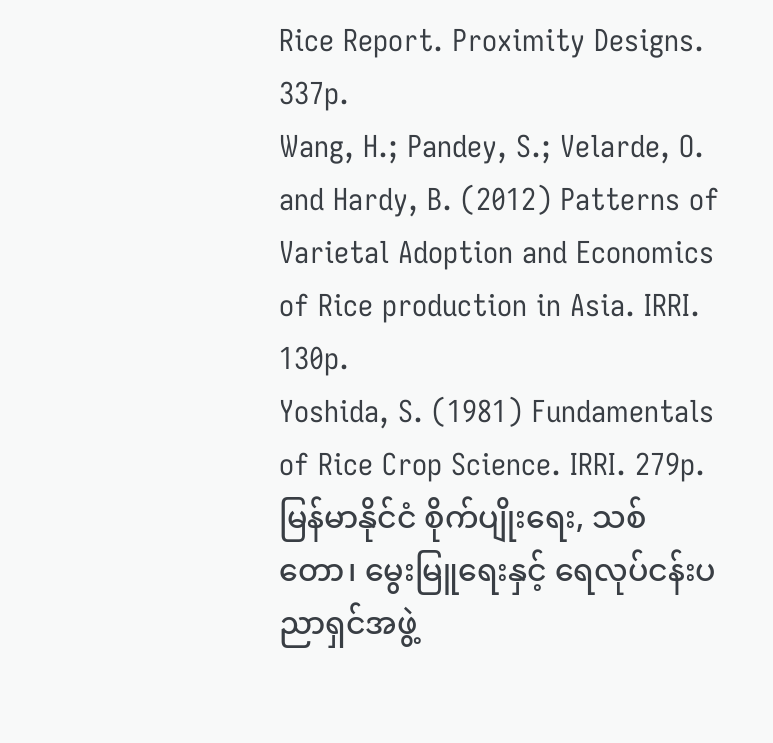Rice Report. Proximity Designs. 337p.
Wang, H.; Pandey, S.; Velarde, O. and Hardy, B. (2012) Patterns of Varietal Adoption and Economics of Rice production in Asia. IRRI. 130p.
Yoshida, S. (1981) Fundamentals of Rice Crop Science. IRRI. 279p.
မြန်မာနိုင်ငံ စိုက်ပျိုးရေး, သစ်တော၊ မွေးမြူရေးနှင့် ရေလုပ်ငန်းပညာရှင်အဖွဲ့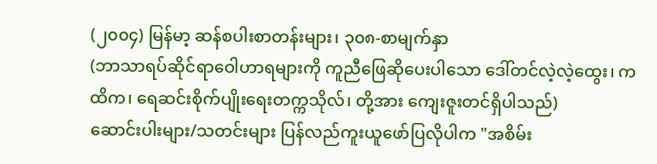(၂၀၀၄) မြန်မာ့ ဆန်စပါးစာတန်းများ၊ ၃၀၈-စာမျက်နှာ
(ဘာသာရပ်ဆိုင်ရာဝေါဟာရများကို ကူညီဖြေဆိုပေးပါသော ဒေါ်တင်လဲ့လဲ့ထွေး၊ ကထိက၊ ရေဆင်းစိုက်ပျိုးရေးတက္ကသိုလ်၊ တို့အား ကျေးဇူးတင်ရှိပါသည်)
ဆောင်းပါးများ/သတင်းများ ပြန်လည်ကူးယူဖော်ပြလိုပါက "အစိမ်း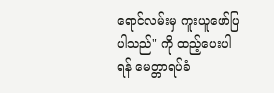ရောင်လမ်းမှ ကူးယူဖော်ပြပါသည်" ကို ထည့်ပေးပါရန် မေတ္တာရပ်ခံ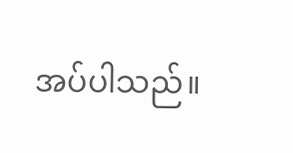အပ်ပါသည်။